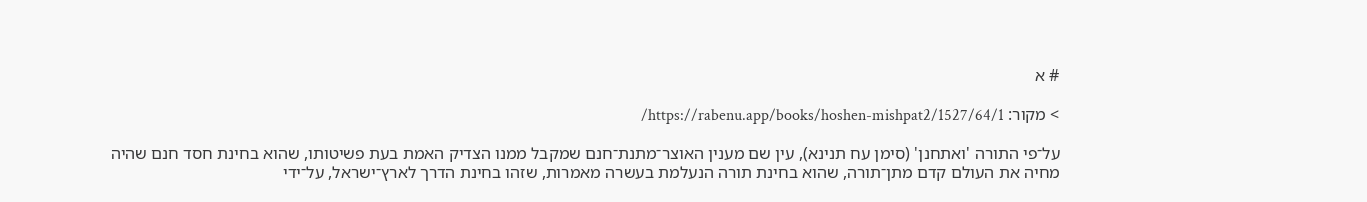# א

> מקור: https://rabenu.app/books/hoshen-mishpat2/1527/64/1/

על־פי התורה 'ואתחנן' (סימן עח תנינא), עין שם מענין האוצר־מתנת־חנם שמקבל ממנו הצדיק האמת בעת פשיטותו, שהוא בחינת חסד חנם שהיה מחיה את העולם קדם מתן־תורה, שהוא בחינת תורה הנעלמת בעשרה מאמרות, שזהו בחינת הדרך לארץ־ישראל, על־ידי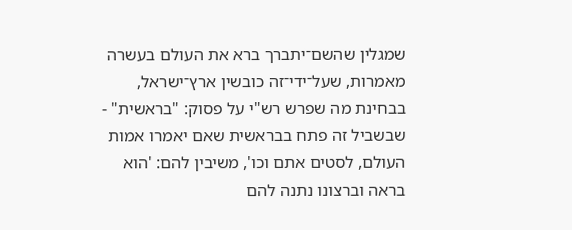שמגלין שהשם־יתברך ברא את העולם בעשרה מאמרות, שעל־ידי־זה כובשין ארץ־ישראל, בבחינת מה שפרש רש"י על פסוק: "בראשית" - שבשביל זה פתח בבראשית שאם יאמרו אמות העולם, לסטים אתם וכו', משיבין להם: 'הוא בראה וברצונו נתנה להם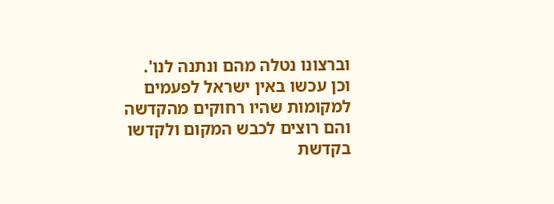וברצונו נטלה מהם ונתנה לנו'. וכן עכשו באין ישראל לפעמים למקומות שהיו רחוקים מהקדשה והם רוצים לכבש המקום ולקדשו בקדשת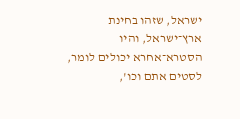ישראל, שזהו בחינת ארץ־ישראל, והיו הסטרא־אחרא יכולים לומר, לסטים אתם וכו',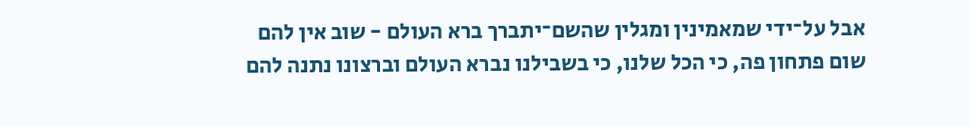אבל על־ידי שמאמינין ומגלין שהשם־יתברך ברא העולם - שוב אין להם שום פתחון פה, כי הכל שלנו, כי בשבילנו נברא העולם וברצונו נתנה להם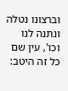וברצונו נטלה ונתנה לנו וכו', עין שם כל זה היטב: